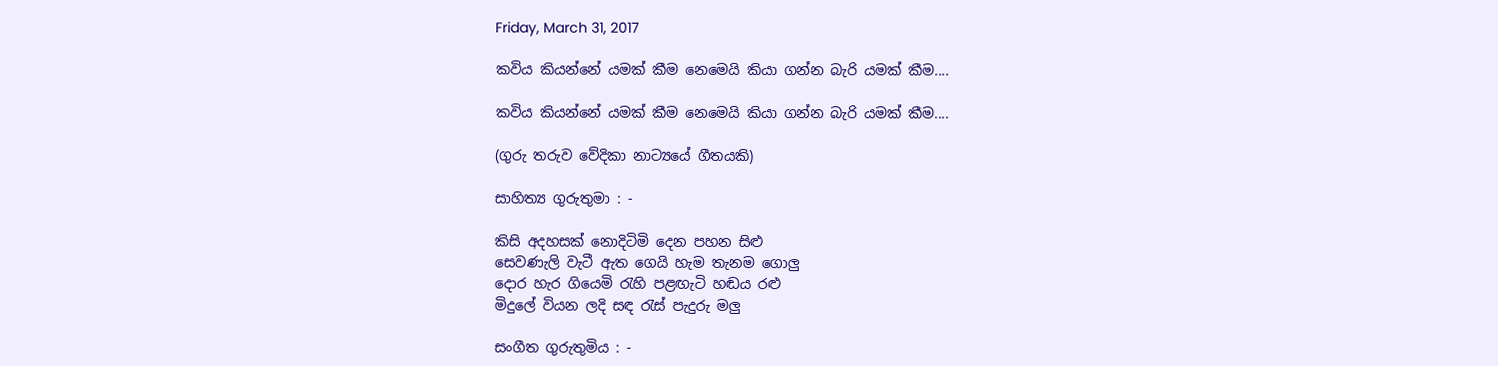Friday, March 31, 2017

කවිය කියන්නේ යමක් කීම නෙමෙයි කියා ගන්න බැරි යමක් කීම....

කවිය කියන්නේ යමක් කීම නෙමෙයි කියා ගන්න බැරි යමක් කීම....

(ගුරු තරුව වේදිකා නාට්‍යයේ ගීතයකි)

සාහිත්‍ය ගුරුතුමා : -

කිසි අදහසක් නොදිටිමි දෙන පහන සිළු
සෙවණැලි වැටී ඇත ගෙයි හැම තැනම ගොලු
දොර හැර ගියෙමි රැහි පළඟැටි හඬය රළු
මිදුලේ වියන ලදි සඳ රැස් පැදුරු මලු

සංගීත ගුරුතුමිය : -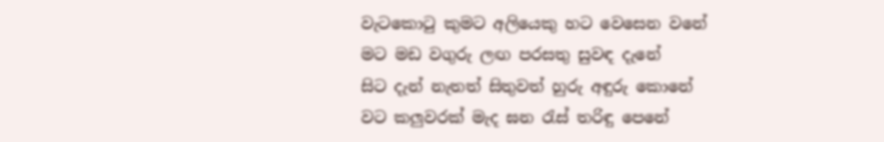වැටකොටු කුමට අලියෙකු හට වෙසෙන වනේ
මට මඩ වගුරු ලඟ පරසතු සුවඳ දැනේ
සිට දැන් නැතත් සිතුවත් හුරු අඳුරු කොනේ
වට කලුවරක් මැද ඝන රැස් තරිඳු පෙනේ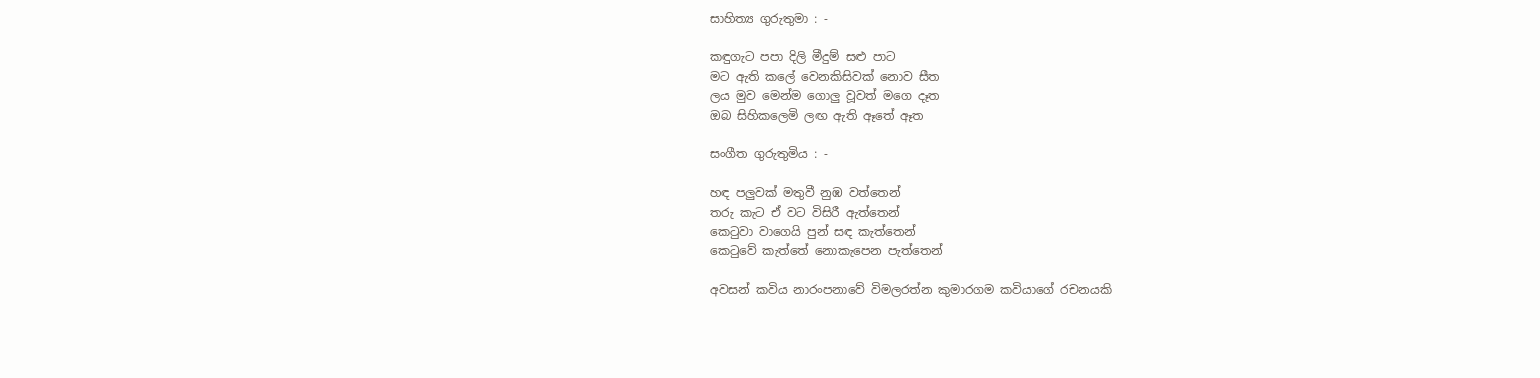සාහිත්‍ය ගුරුතුමා : -

කඳුගැට පපා දිලි මීදුම් සළු පාට
මට ඇති කලේ වෙනකිසිවක් නොව සීත
ලය මුව මෙන්ම ගොලු වූවත් මගෙ දෑත
ඔබ සිහිකලෙමි ලඟ ඇති ඈතේ ඈත

සංගීත ගුරුතුමිය : -

හඳ පලුවක් මතුවී නුඹ වත්තෙන්
තරු කැට ඒ වට විසිරී ඇත්තෙන්
කෙටුවා වාගෙයි පුන් සඳ කැත්තෙන්
කෙටුවේ කැත්තේ නොකැපෙන පැත්තෙන්

අවසන් කවිය නාරංපනාවේ විමලරත්න කුමාරගම කවියාගේ රචනයකි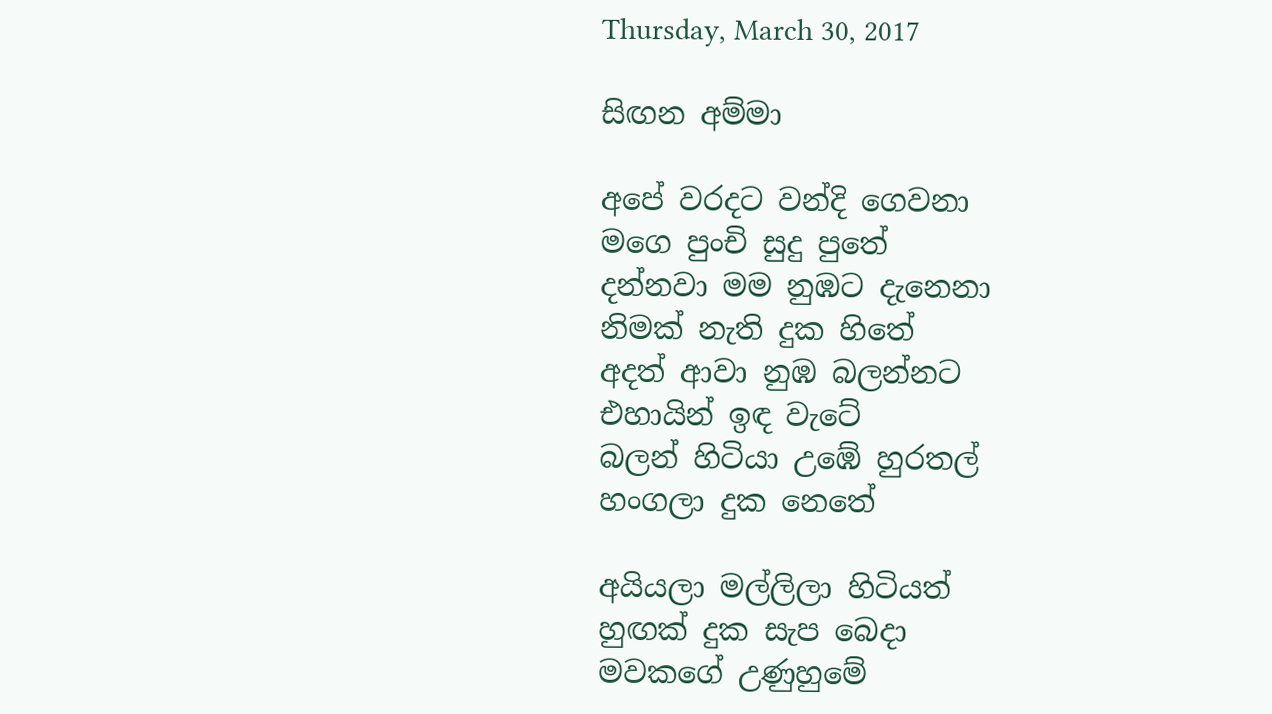Thursday, March 30, 2017

සිඟන අම්මා

අපේ වරදට වන්දි ගෙවනා
මගෙ පුංචි සුදු පුතේ
දන්නවා මම නුඹට දැනෙනා
නිමක් නැති දුක හිතේ
අදත් ආවා නුඹ බලන්නට
එහායින් ඉඳ වැටේ
බලන් හිටියා උඹේ හුරතල්
හංගලා දුක නෙතේ

අයියලා මල්ලිලා හිටියත්
හුඟක් දුක සැප බෙදා
මවකගේ උණුහුමේ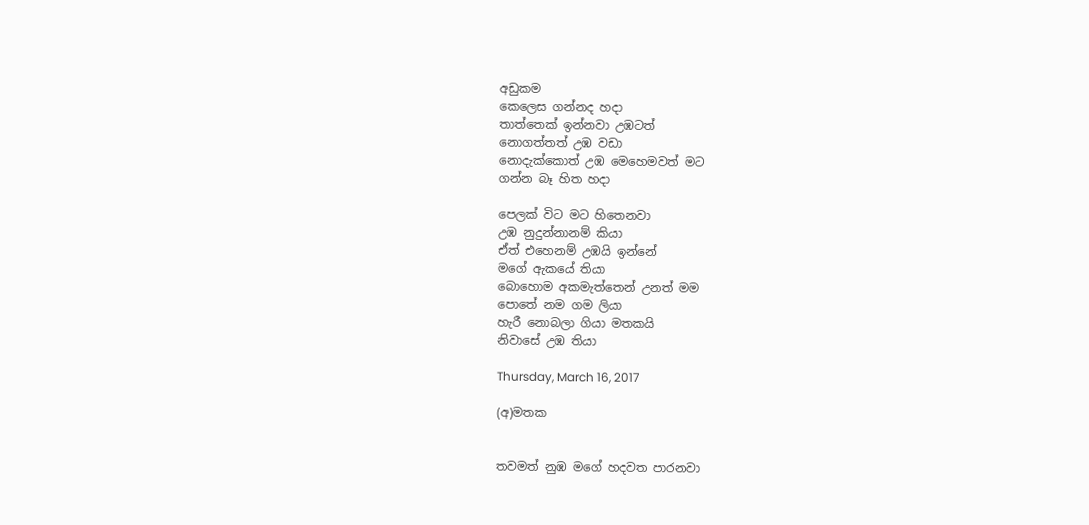අඩුකම
කෙලෙස ගන්නද හදා
තාත්තෙක් ඉන්නවා උඹටත්
නොගත්තත් උඹ වඩා
නොදැක්කොත් උඹ මෙහෙමවත් මට
ගන්න බෑ හිත හදා

පෙලක් විට මට හිතෙනවා
උඹ නුදුන්නානම් කියා
ඒත් එහෙනම් උඹයි ඉන්නේ
මගේ ඇකයේ තියා
බොහොම අකමැත්තෙන් උනත් මම
පොතේ නම ගම ලියා
හැරී නොබලා ගියා මතකයි
නිවාසේ උඹ තියා

Thursday, March 16, 2017

(අ)මතක


තවමත් නුඹ මගේ හදවත පාරනවා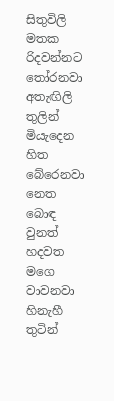සිතුවිලි මතක රිදවන්නට තෝරනවා
අතැඟිලි තුලින් මියැදෙන හිත බේරෙනවා
නෙත බොඳ වුනත් හදවත මගෙ වාවනවා
හිනැහී තුටින්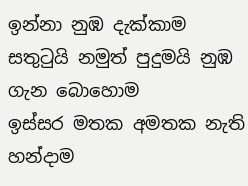ඉන්නා නුඹ දැක්කාම
සතුටුයි නමුත් පුදුමයි නුඹ ගැන බොහොම
ඉස්සර මතක අමතක නැති හන්දාම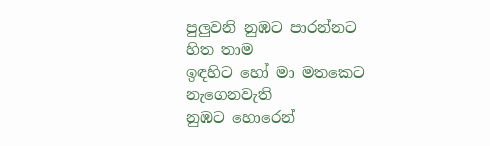පුලුවනි නුඹට පාරන්නට හිත තාම
ඉඳහිට හෝ මා මතකෙට නැගෙනවැති
නුඹට හොරෙන්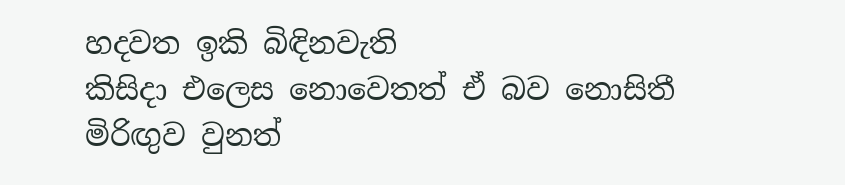හදවත ඉකි බිඳිනවැති
කිසිදා එලෙස නොවෙතත් ඒ බව නොසිතී
මිරිඟුව වුනත්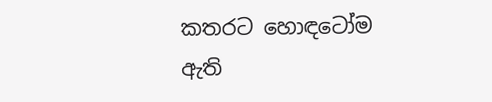කතරට හොඳටෝම ඇති